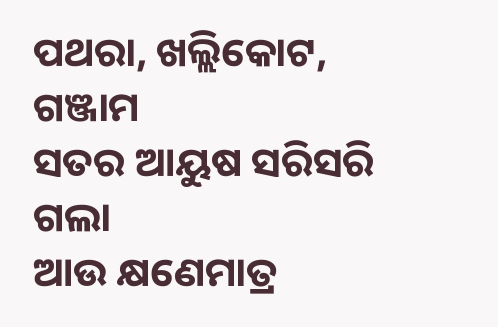ପଥରା, ଖଲ୍ଲିକୋଟ, ଗଞ୍ଜାମ
ସତର ଆୟୁଷ ସରିସରି ଗଲା
ଆଉ କ୍ଷଣେମାତ୍ର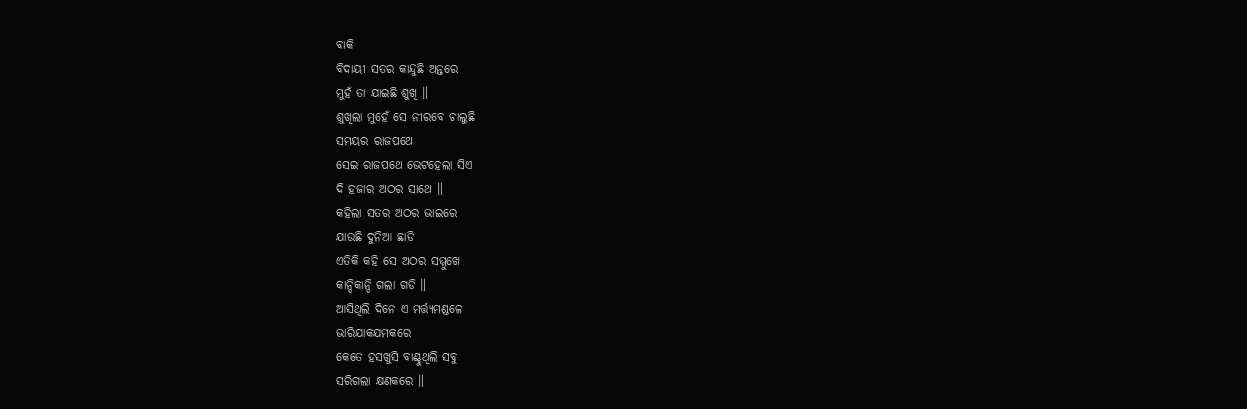ବାକି
ବିଦାୟୀ ସତର କାନ୍ଦୁଛି ଅନ୍ତରେ
ମୁହଁ ତା ଯାଇଛି ଶୁଖି ॥
ଶୁଖିଲା ମୁହେଁ ସେ ନୀରବେ ଚାଲୁଛି
ସମୟର ରାଜପଥେ
ସେଇ ରାଜପଥେ ଭେଟହେଲା ସିଏ
ଦି ହଜାର ଅଠର ସାଥେ ॥
କହିଲା ସତର ଅଠର ଭାଇରେ
ଯାଉଛି ଦୁନିଆ ଛାଡି
ଏତିକି କହି ସେ ଅଠର ସମ୍ମୁଖେ
କାନ୍ଦିକାନ୍ଦି ଗଲା ଗଡି ॥
ଆସିଥିଲି ଦିନେ ଏ ମର୍ତ୍ତ୍ୟମଣ୍ଡଳେ
ଭାରିଯାକଯମକରେ
କେତେ ହସଖୁସି ବାଣ୍ଟୁଥିଲି ସବୁ
ସରିଗଲା କ୍ଷଣକରେ ॥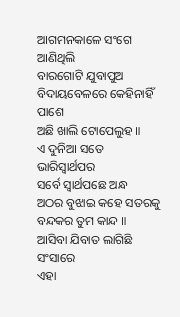ଆଗମନକାଳେ ସଂଗେ ଆଣିଥିଲି
ବାରଗୋଟି ଯୁବାପୁଅ
ବିଦାୟବେଳରେ କେହିନାହିଁ ପାଶେ
ଅଛି ଖାଲି ଟୋପେଲୁହ ॥
ଏ ଦୁନିଆ ସତେ ଭାରିସ୍ୱାର୍ଥପର
ସର୍ବେ ସ୍ୱାର୍ଥପଛେ ଅନ୍ଧ
ଅଠର ବୁଝାଇ କହେ ସତରକୁ
ବନ୍ଦକର ତୁମ କାନ୍ଦ ॥
ଆସିବା ଯିବାତ ଲାଗିଛି ସଂସାରେ
ଏହା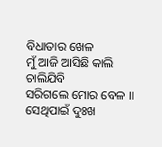ବିଧାତାର ଖେଳ
ମୁଁ ଆଜି ଆସିଛି କାଲି ଚାଲିଯିବି
ସରିଗଲେ ମୋର ବେଳ ॥
ସେଥିପାଇଁ ଦୁଃଖ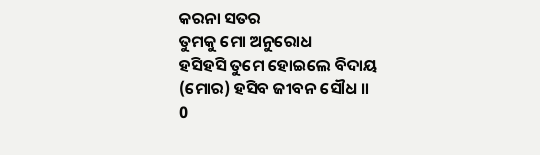କରନା ସତର
ତୁମକୁ ମୋ ଅନୁରୋଧ
ହସିହସି ତୁମେ ହୋଇଲେ ବିଦାୟ
(ମୋର) ହସିବ ଜୀବନ ସୌଧ ॥
0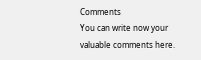Comments
You can write now your valuable comments here.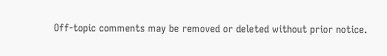Off-topic comments may be removed or deleted without prior notice.